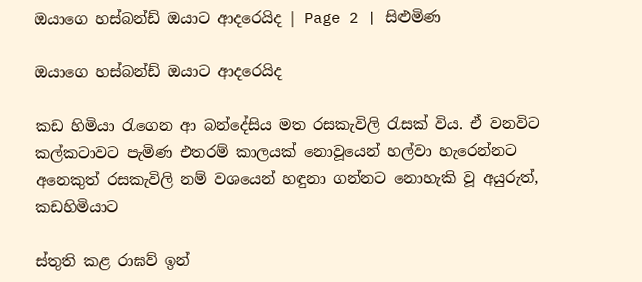ඔයාගෙ හස්බන්ඩ් ඔයාට ආදරෙයිද | Page 2 | සිළුමිණ

ඔයාගෙ හස්බන්ඩ් ඔයාට ආදරෙයිද

කඩ හිමියා රැගෙන ආ බන්දේසිය මත රසකැවිලි රැසක් විය. ඒ වනවිට කල්කටාවට පැමිණ එතරම් කාලයක් නොවූයෙන් හල්වා හැරෙන්නට අනෙකුත් රසකැවිලි නම් වශයෙන් හඳුනා ගන්නට නොහැකි වූ අයුරුත්, කඩහිමියාට

ස්තුති කළ රාඝව් ඉන්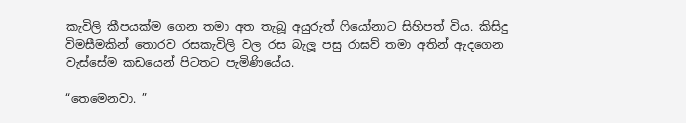කැවිලි කීපයක්ම ගෙන තමා අත තැබූ අයුරුත් ෆියෝනාට සිහිපත් විය. කිසිදු විමසීමකින් තොරව රසකැවිලි වල රස බැලූ පසු රාඝව් තමා අතින් ඇදගෙන වැස්සේම කඩයෙන් පිටතට පැමිණියේය.

“තෙමෙනවා. ”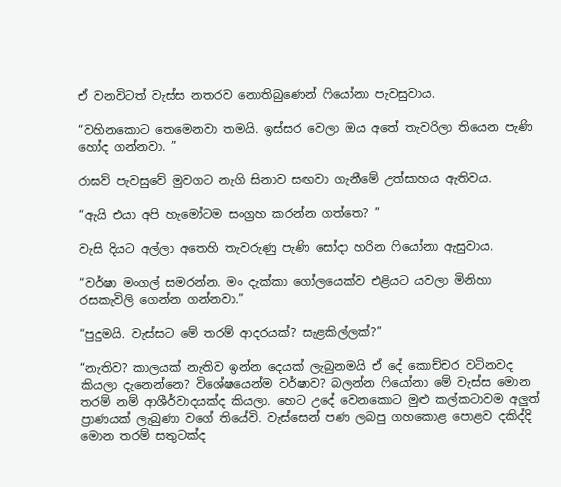ඒ වනවිටත් වැස්ස නතරව නොතිබුණෙන් ෆියෝනා පැවසුවාය.

“වහිනකොට තෙමෙනවා තමයි. ඉස්සර වෙලා ඔය අතේ තැවරිලා තියෙන පැණි හෝද ගන්නවා. ”

රාඝව් පැවසුවේ මුවගට නැගි සිනාව සඟවා ගැනීමේ උත්සාහය ඇතිවය.

“ඇයි එයා අපි හැමෝටම සංග්‍රහ කරන්න ගත්තෙ? ”

වැසි දියට අල්ලා අතෙහි තැවරුණු පැණි සෝදා හරින ෆියෝනා ඇසුවාය.

“වර්ෂා මංගල් සමරන්න. මං දැක්කා ගෝලයෙක්ව එළියට යවලා මිනිහා රසකැවිලි ගෙන්න ගන්නවා.”

“පුදුමයි. වැස්සට මේ තරම් ආදරයක්? සැළකිල්ලක්?”

“නැතිව? කාලයක් නැතිව ඉන්න දෙයක් ලැබුනමයි ඒ දේ කොච්චර වටිනවද කියලා දැනෙන්නෙ? විශේෂයෙන්ම වර්ෂාව? බලන්න ෆියෝනා මේ වැස්ස මොන තරම් නම් ආශීර්වාදයක්ද කියලා. හෙට උදේ වෙනකොට මුළු කල්කටාවම අලුත් ප්‍රාණයක් ලැබුණා වගේ තියේවි. වැස්සෙන් පණ ලබපු ගහකොළ පොළව දකිද්දි මොන තරම් සතුටක්ද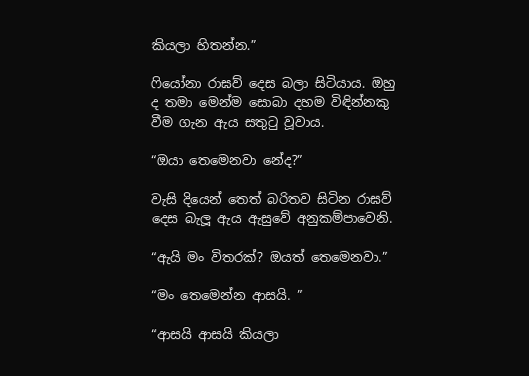කියලා හිතන්න.”

ෆියෝනා රාඝව් දෙස බලා සිටියාය. ඔහු ද තමා මෙන්ම සොබා දහම විඳින්නකු වීම ගැන ඇය සතුටු වූවාය.

“ඔයා තෙමෙනවා නේද?”

වැසි දියෙන් තෙත් බරිතව සිටින රාඝව් දෙස බැලූ ඇය ඇසුවේ අනුකම්පාවෙනි.

“ඇයි මං විතරක්? ඔයත් තෙමෙනවා.”

“මං තෙමෙන්න ආසයි. ”

“ආසයි ආසයි කියලා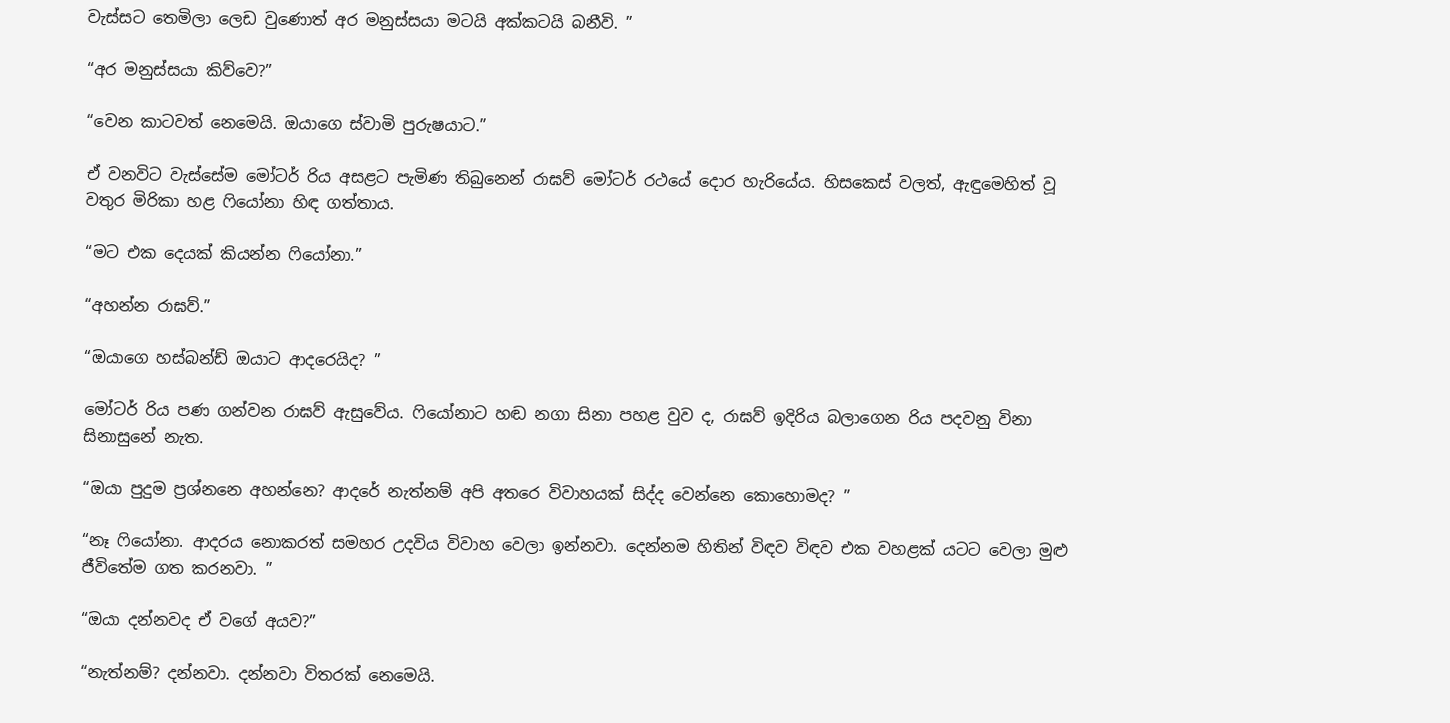වැස්සට තෙමිලා ලෙඩ වුණොත් අර මනුස්සයා මටයි අක්කටයි බනීවි. ”

“අර මනුස්සයා කිව්වෙ?”

“වෙන කාටවත් නෙමෙයි. ඔයාගෙ ස්වාමි පුරුෂයාට.”

ඒ වනවිට වැස්සේම මෝටර් රිය අසළට පැමිණ තිබුනෙන් රාඝව් මෝටර් රථයේ දොර හැරියේය. හිසකෙස් වලත්, ඇඳුමෙහිත් වූ වතුර මිරිකා හළ ෆියෝනා හිඳ ගත්තාය.

“මට එක දෙයක් කියන්න ෆියෝනා.”

“අහන්න රාඝව්.”

“ඔයාගෙ හස්බන්ඩ් ඔයාට ආදරෙයිද? ”

මෝටර් රිය පණ ගන්වන රාඝව් ඇසුවේය. ෆියෝනාට හඬ නගා සිනා පහළ වුව ද, රාඝව් ඉදිරිය බලාගෙන රිය පදවනු විනා සිනාසුනේ නැත.

“ඔයා පුදුම ප්‍රශ්නනෙ අහන්නෙ? ආදරේ නැත්නම් අපි අතරෙ විවාහයක් සිද්ද වෙන්නෙ කොහොමද? ”

“නෑ ෆියෝනා. ආදරය නොකරත් සමහර උදවිය විවාහ වෙලා ඉන්නවා. දෙන්නම හිතින් විඳව විඳව එක වහළක් යටට වෙලා මුළු ජීවිතේම ගත කරනවා. ”

“ඔයා දන්නවද ඒ වගේ අයව?”

“නැත්නම්? දන්නවා. දන්නවා විතරක් නෙමෙයි.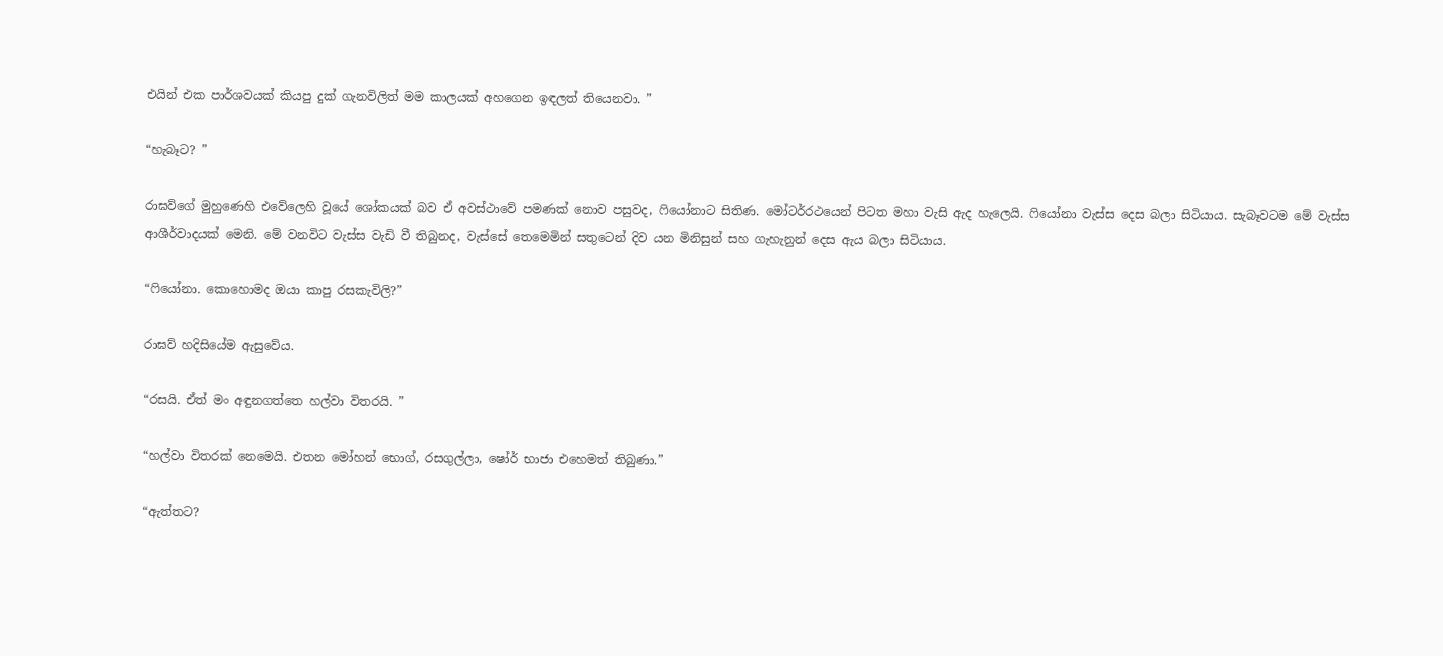එයින් එක පාර්ශවයක් කියපු දුක් ගැනවිලිත් මම කාලයක් අහගෙන ඉඳලත් තියෙනවා. ”

“හැබෑට? ”

රාඝව්ගේ මුහුණෙහි එවේලෙහි වූයේ ශෝකයක් බව ඒ අවස්ථාවේ පමණක් නොව පසුවද, ෆියෝනාට සිතිණ. මෝටර්රථයෙන් පිටත මහා වැසි ඇද හැලෙයි. ෆියෝනා වැස්ස දෙස බලා සිටියාය. සැබෑවටම මේ වැස්ස ආශීර්වාදයක් මෙනි. මේ වනවිට වැස්ස වැඩි වී තිබුනද, වැස්සේ තෙමෙමින් සතුටෙන් දිව යන මිනිසුන් සහ ගැහැනුන් දෙස ඇය බලා සිටියාය.

“ෆියෝනා. කොහොමද ඔයා කාපු රසකැවිලි?”

රාඝව් හදිසියේම ඇසුවේය.

“රසයි. ඒත් මං අඳුනගත්තෙ හල්වා විතරයි. ”

“හල්වා විතරක් නෙමෙයි. එතන මෝහන් භොග්, රසගුල්ලා, ෂෝර් භාජා එහෙමත් තිබුණා.”

“ඇත්තට?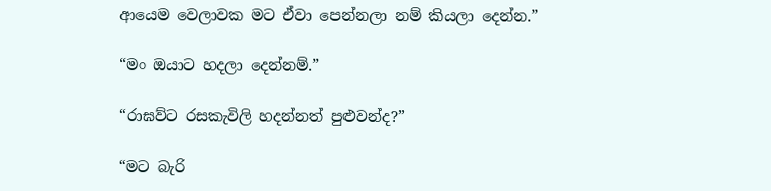ආයෙම වෙලාවක මට ඒවා පෙන්නලා නම් කියලා දෙන්න.”

“මං ඔයාට හදලා දෙන්නම්.”

“රාඝව්ට රසකැවිලි හදන්නත් පුළුවන්ද?”

“මට බැරි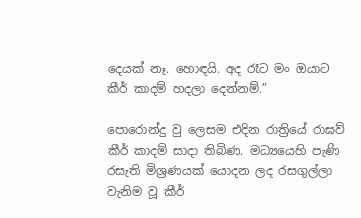දෙයක් නෑ. හොඳයි. අද රෑට මං ඔයාට කීර් කාදම් හදලා දෙන්නම්.”

පොරොන්දු වු ලෙසම එදින රාත්‍රියේ රාඝව් කීර් කාදම් සාදා තිබිණ. මධ්‍යයෙහි පැණි රසැති මිශ්‍රණයක් යොදන ලද රසගුල්ලා වැනිම වූ කීර්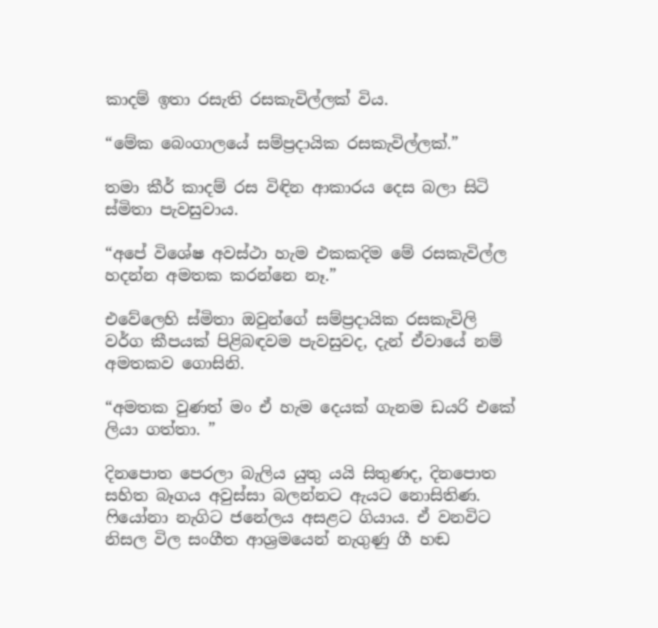කාදම් ඉතා රසැති රසකැවිල්ලක් විය.

“මේක බෙංගාලයේ සම්ප්‍රදායික රසකැවිල්ලක්.”

තමා කීර් කාදම් රස විඳින ආකාරය දෙස බලා සිටි ස්මිතා පැවසුවාය.

“අපේ විශේෂ අවස්ථා හැම එකකදිම මේ රසකැවිල්ල හදන්න අමතක කරන්නෙ නෑ.”

එවේලෙහි ස්මිතා ඔවුන්ගේ සම්ප්‍රදායික රසකැවිලි වර්ග කීපයක් පිළිබඳවම පැවසුවද, දැන් ඒවායේ නම් අමතකව ගොසිනි.

“අමතක වුණත් මං ඒ හැම දෙයක් ගැනම ඩයරි එකේ ලියා ගත්තා. ”

දිනපොත පෙරලා බැලිය යුතු යයි සිතුණද, දිනපොත සහිත බෑගය අවුස්සා බලන්නට ඇයට නොසිතිණ. ෆියෝනා නැගිට ජනේලය අසළට ගියාය. ඒ වනවිට නිසල විල සංගීත ආශ්‍රමයෙන් නැගුණු ගී හඬ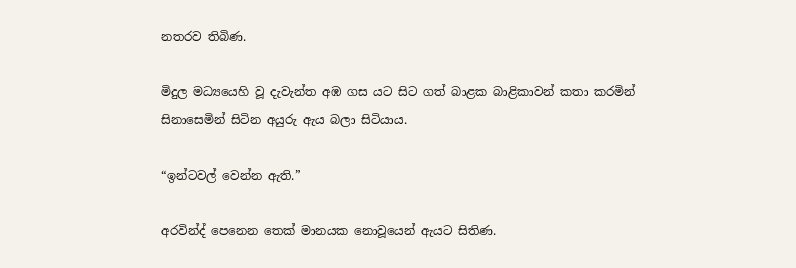නතරව තිබිණ.

මිදුල මධ්‍යයෙහි වූ දැවැන්ත අඹ ගස යට සිට ගත් බාළක බාළිකාවන් කතා කරමින් සිනාසෙමින් සිටින අයුරු ඇය බලා සිටියාය.

“ඉන්ටවල් වෙන්න ඇති.”

අරවින්ද් පෙනෙන තෙක් මානයක නොවූයෙන් ඇයට සිතිණ.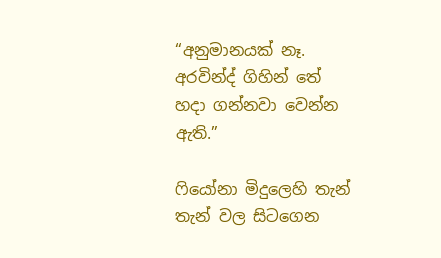“අනුමානයක් නෑ. අරවින්ද් ගිහින් තේ හදා ගන්නවා වෙන්න ඇති.”

ෆියෝනා මිදුලෙහි තැන් තැන් වල සිටගෙන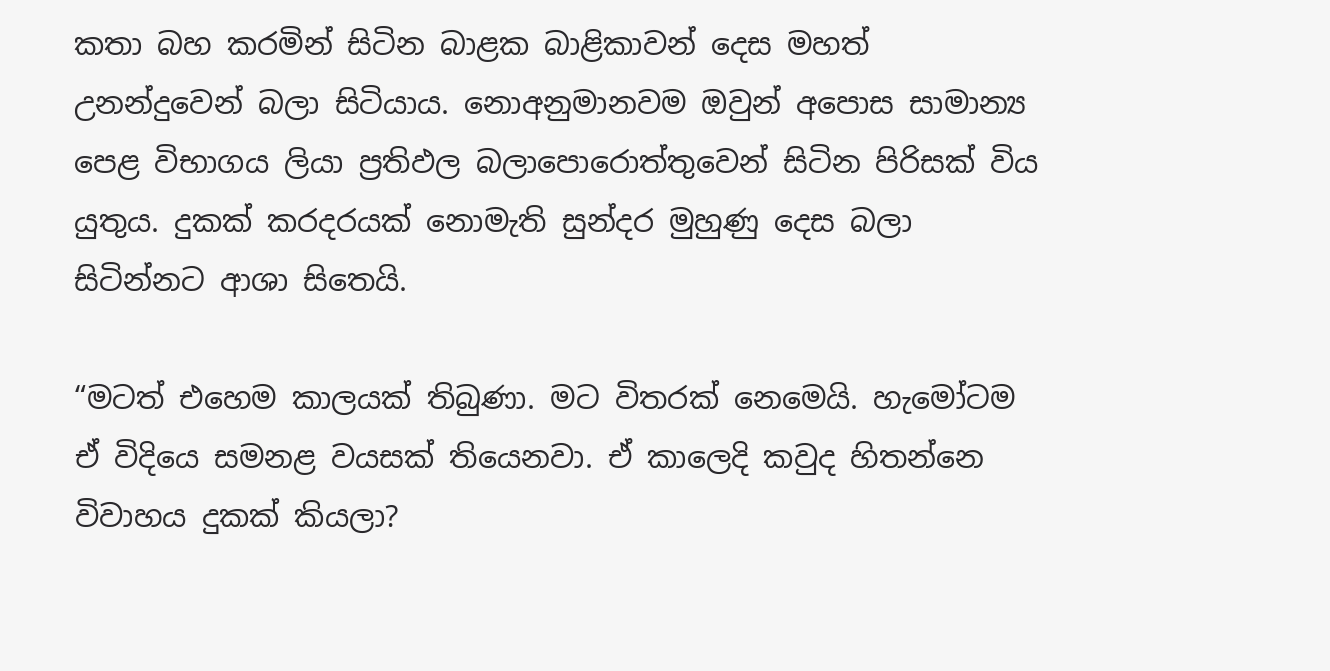කතා බහ කරමින් සිටින බාළක බාළිකාවන් දෙස මහත් උනන්දුවෙන් බලා සිටියාය. නොඅනුමානවම ඔවුන් අපොස සාමාන්‍ය පෙළ විභාගය ලියා ප්‍රතිඵල බලාපොරොත්තුවෙන් සිටින පිරිසක් විය යුතුය. දුකක් කරදරයක් නොමැති සුන්දර මුහුණු දෙස බලා සිටින්නට ආශා සිතෙයි.

“මටත් එහෙම කාලයක් තිබුණා. මට විතරක් නෙමෙයි. හැමෝටම ඒ විදියෙ සමනළ වයසක් තියෙනවා. ඒ කාලෙදි කවුද හිතන්නෙ විවාහය දුකක් කියලා?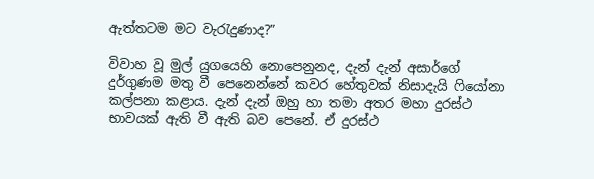ඇත්තටම මට වැරැදුණාද?”

විවාහ වූ මුල් යුගයෙහි නොපෙනුනද, දැන් දැන් අසාර්ගේ දුර්ගුණම මතු වී පෙනෙන්නේ කවර හේතුවක් නිසාදැයි ෆියෝනා කල්පනා කළාය. දැන් දැන් ඔහු හා තමා අතර මහා දුරස්ථ භාවයක් ඇති වී ඇති බව පෙනේ. ඒ දුරස්ථ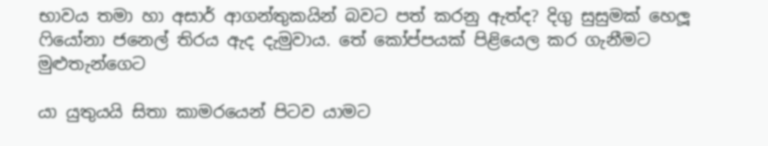භාවය තමා හා අසාර් ආගන්තුකයින් බවට පත් කරනු ඇත්ද? දිගු සුසුමක් හෙලූ ෆියෝනා ජනෙල් තිරය ඇද දැමුවාය. තේ කෝප්පයක් පිළියෙල කර ගැනීමට මුළුතැන්ගෙට

යා යුතුයයි සිතා කාමරයෙන් පිටව යාමට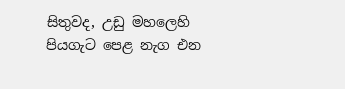සිතුවද, උඩු මහලෙහි පියගැට පෙළ නැග එන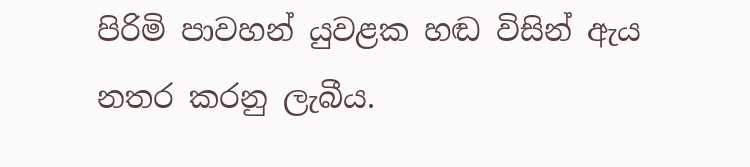පිරිමි පාවහන් යුවළක හඬ විසින් ඇය නතර කරනු ලැබීය.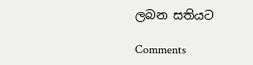ලබන සතියට

Comments